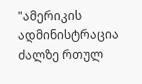"ამერიკის ადმინისტრაცია ძალზე რთულ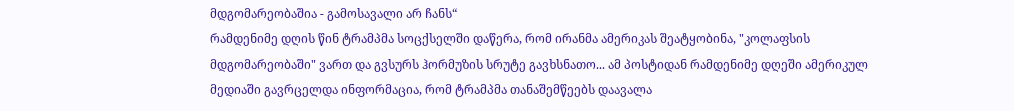მდგომარეობაშია - გამოსავალი არ ჩანს“
რამდენიმე დღის წინ ტრამპმა სოცქსელში დაწერა, რომ ირანმა ამერიკას შეატყობინა, "კოლაფსის მდგომარეობაში" ვართ და გვსურს ჰორმუზის სრუტე გავხსნათო... ამ პოსტიდან რამდენიმე დღეში ამერიკულ მედიაში გავრცელდა ინფორმაცია, რომ ტრამპმა თანაშემწეებს დაავალა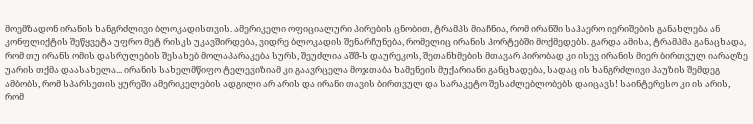მოემზადონ ირანის ხანგრძლივი ბლოკადისთვის. ამერიკელი ოფიციალური პირების ცნობით, ტრამპს მიაჩნია, რომ ირანში საჰაერო იერიშების განახლება ან კონფლიქტის შეწყვეტა უფრო მეტ რისკს უკავშირდება, ვიდრე ბლოკადის შენარჩუნება, რომელიც ირანის პორტებში მოქმედებს. გარდა ამისა, ტრამპმა განაცხადა, რომ თუ ირანს ომის დასრულების შესახებ მოლაპარაკება სურს, შეუძლია აშშ-ს დაურეკოს, შეთანხმების მთავარ პირობად კი ისევ ირანის მიერ ბირთვულ იარაღზე უარის თქმა დაასახელა... ირანის სახელმწიფო ტელევიზიამ კი გაავრცელა მოჯთაბა ხამენეის მუქარიანი განცხადება, სადაც ის ხანგრძლივი პაუზის შემდეგ ამბობს, რომ სპარსეთის ყურეში ამერიკელების ადგილი არ არის და ირანი თავის ბირთვულ და სარაკეტო შესაძლებლობებს დაიცავს! საინტერესო კი ის არის, რომ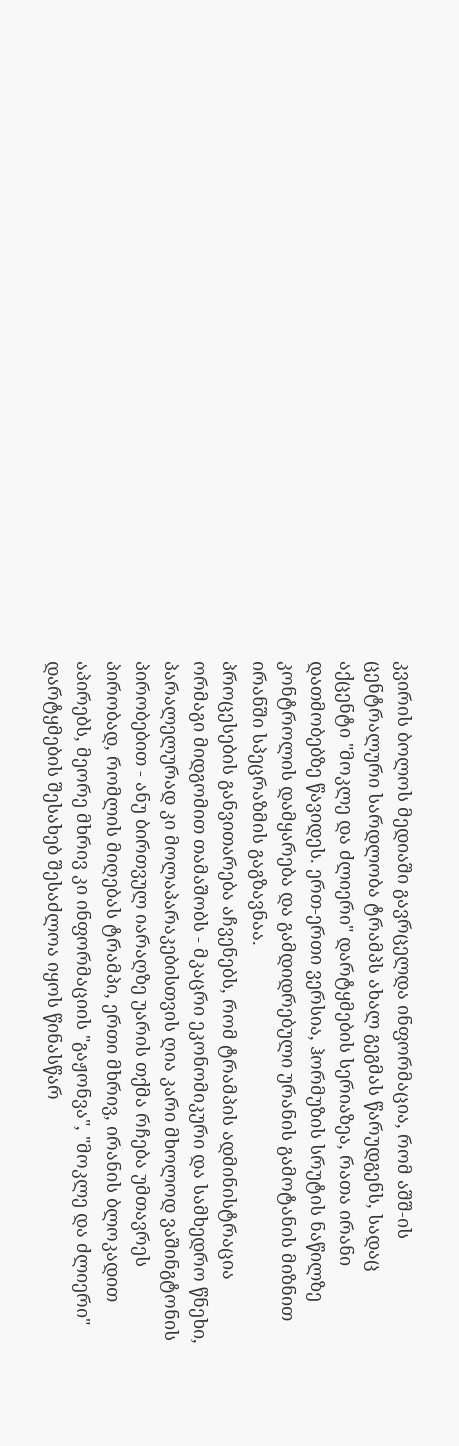კვირის ბოლოს მედიაში გავრცელდა ინფორმაცია, რომ აშშ-ის ცენტრალური სარდლობა ტრამპს ახალ გეგმას წარუდგენს, სადაც აქცენტი "მოკლე და ძლიერი" დარტყმების სერიაზეა, რათა ირანი დათმობებზე წავიდეს. ერთ-ერთი ვერსია, ჰორმუზის სრუტის ნაწილზე კონტროლის დამყარება და გამდიდრებული ურანის გამოტანის მიზნით ირანში სპეცრაზმის გაგზავნაა.
პროცესების განვითარება აჩვენებს, რომ ტრამპის ადმინისტრაცია ორმაგი მიდგომით თამაშობს - მკაცრი ეკონომიკური და სამხედრო წნეხი, პარალელურად კი მოლაპარაკებისთვის ღია კარი მხოლოდ ვაშინგტონის პირობებით - ანუ ბირთვულ იარაღზე უარის თქმა რჩება უმთავრეს პირობად, რომლის მიღებას ტრამპი, ერთი მხრივ, ირანის ბლოკადით აპირებს, მეორე მხრივ კი ინფორმაციის "გაჟონვა", "მოკლე და ძლიერი" დარტყმების შესახებ შესაძლოა იყოს წინასწარ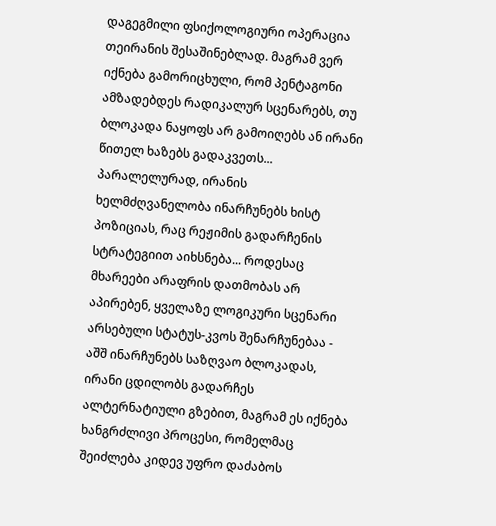დაგეგმილი ფსიქოლოგიური ოპერაცია თეირანის შესაშინებლად. მაგრამ ვერ იქნება გამორიცხული, რომ პენტაგონი ამზადებდეს რადიკალურ სცენარებს, თუ ბლოკადა ნაყოფს არ გამოიღებს ან ირანი წითელ ხაზებს გადაკვეთს... პარალელურად, ირანის ხელმძღვანელობა ინარჩუნებს ხისტ პოზიციას, რაც რეჟიმის გადარჩენის სტრატეგიით აიხსნება... როდესაც მხარეები არაფრის დათმობას არ აპირებენ, ყველაზე ლოგიკური სცენარი არსებული სტატუს-კვოს შენარჩუნებაა - აშშ ინარჩუნებს საზღვაო ბლოკადას, ირანი ცდილობს გადარჩეს ალტერნატიული გზებით, მაგრამ ეს იქნება ხანგრძლივი პროცესი, რომელმაც შეიძლება კიდევ უფრო დაძაბოს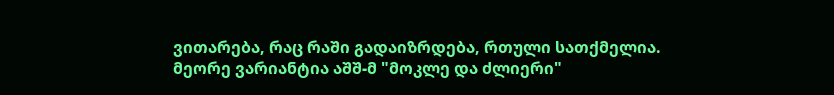ვითარება, რაც რაში გადაიზრდება, რთული სათქმელია.
მეორე ვარიანტია აშშ-მ "მოკლე და ძლიერი"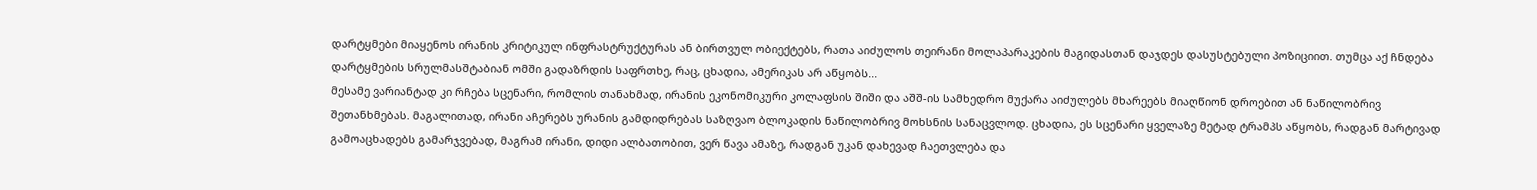დარტყმები მიაყენოს ირანის კრიტიკულ ინფრასტრუქტურას ან ბირთვულ ობიექტებს, რათა აიძულოს თეირანი მოლაპარაკების მაგიდასთან დაჯდეს დასუსტებული პოზიციით. თუმცა აქ ჩნდება დარტყმების სრულმასშტაბიან ომში გადაზრდის საფრთხე, რაც, ცხადია, ამერიკას არ აწყობს...
მესამე ვარიანტად კი რჩება სცენარი, რომლის თანახმად, ირანის ეკონომიკური კოლაფსის შიში და აშშ-ის სამხედრო მუქარა აიძულებს მხარეებს მიაღწიონ დროებით ან ნაწილობრივ შეთანხმებას. მაგალითად, ირანი აჩერებს ურანის გამდიდრებას საზღვაო ბლოკადის ნაწილობრივ მოხსნის სანაცვლოდ. ცხადია, ეს სცენარი ყველაზე მეტად ტრამპს აწყობს, რადგან მარტივად გამოაცხადებს გამარჯვებად, მაგრამ ირანი, დიდი ალბათობით, ვერ წავა ამაზე, რადგან უკან დახევად ჩაეთვლება და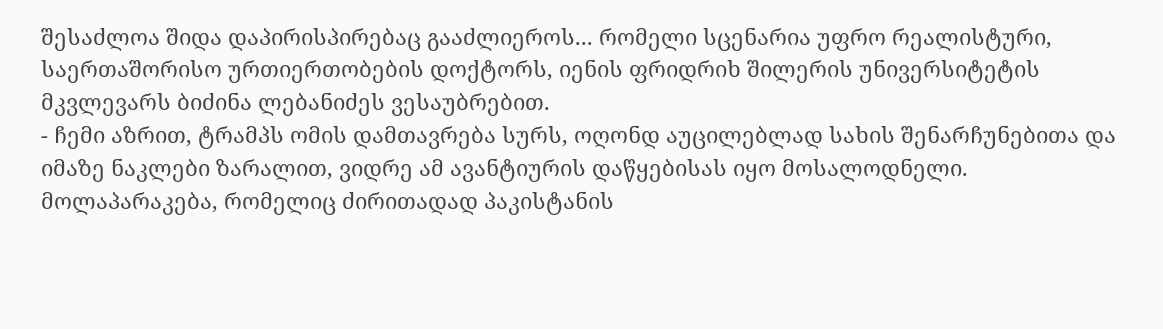შესაძლოა შიდა დაპირისპირებაც გააძლიეროს... რომელი სცენარია უფრო რეალისტური, საერთაშორისო ურთიერთობების დოქტორს, იენის ფრიდრიხ შილერის უნივერსიტეტის მკვლევარს ბიძინა ლებანიძეს ვესაუბრებით.
- ჩემი აზრით, ტრამპს ომის დამთავრება სურს, ოღონდ აუცილებლად სახის შენარჩუნებითა და იმაზე ნაკლები ზარალით, ვიდრე ამ ავანტიურის დაწყებისას იყო მოსალოდნელი. მოლაპარაკება, რომელიც ძირითადად პაკისტანის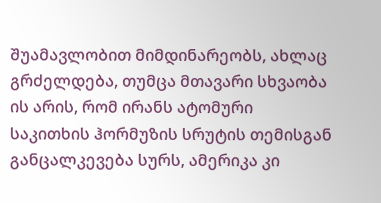შუამავლობით მიმდინარეობს, ახლაც გრძელდება, თუმცა მთავარი სხვაობა ის არის, რომ ირანს ატომური საკითხის ჰორმუზის სრუტის თემისგან განცალკევება სურს, ამერიკა კი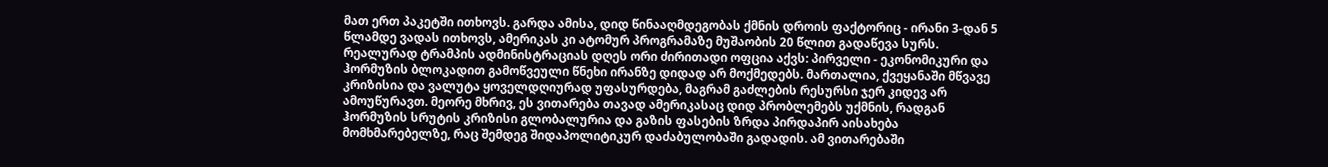მათ ერთ პაკეტში ითხოვს. გარდა ამისა, დიდ წინააღმდეგობას ქმნის დროის ფაქტორიც - ირანი 3-დან 5 წლამდე ვადას ითხოვს, ამერიკას კი ატომურ პროგრამაზე მუშაობის 20 წლით გადაწევა სურს. რეალურად ტრამპის ადმინისტრაციას დღეს ორი ძირითადი ოფცია აქვს: პირველი - ეკონომიკური და ჰორმუზის ბლოკადით გამოწვეული წნეხი ირანზე დიდად არ მოქმედებს. მართალია, ქვეყანაში მწვავე კრიზისია და ვალუტა ყოველდღიურად უფასურდება, მაგრამ გაძლების რესურსი ჯერ კიდევ არ ამოუწურავთ. მეორე მხრივ, ეს ვითარება თავად ამერიკასაც დიდ პრობლემებს უქმნის, რადგან ჰორმუზის სრუტის კრიზისი გლობალურია და გაზის ფასების ზრდა პირდაპირ აისახება მომხმარებელზე, რაც შემდეგ შიდაპოლიტიკურ დაძაბულობაში გადადის. ამ ვითარებაში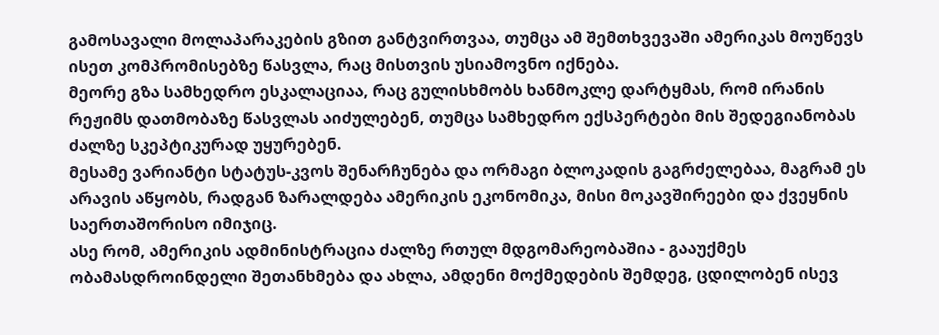გამოსავალი მოლაპარაკების გზით განტვირთვაა, თუმცა ამ შემთხვევაში ამერიკას მოუწევს ისეთ კომპრომისებზე წასვლა, რაც მისთვის უსიამოვნო იქნება.
მეორე გზა სამხედრო ესკალაციაა, რაც გულისხმობს ხანმოკლე დარტყმას, რომ ირანის რეჟიმს დათმობაზე წასვლას აიძულებენ, თუმცა სამხედრო ექსპერტები მის შედეგიანობას ძალზე სკეპტიკურად უყურებენ.
მესამე ვარიანტი სტატუს-კვოს შენარჩუნება და ორმაგი ბლოკადის გაგრძელებაა, მაგრამ ეს არავის აწყობს, რადგან ზარალდება ამერიკის ეკონომიკა, მისი მოკავშირეები და ქვეყნის საერთაშორისო იმიჯიც.
ასე რომ, ამერიკის ადმინისტრაცია ძალზე რთულ მდგომარეობაშია - გააუქმეს ობამასდროინდელი შეთანხმება და ახლა, ამდენი მოქმედების შემდეგ, ცდილობენ ისევ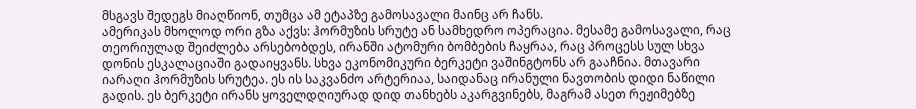მსგავს შედეგს მიაღწიონ, თუმცა ამ ეტაპზე გამოსავალი მაინც არ ჩანს.
ამერიკას მხოლოდ ორი გზა აქვს: ჰორმუზის სრუტე ან სამხედრო ოპერაცია. მესამე გამოსავალი, რაც თეორიულად შეიძლება არსებობდეს, ირანში ატომური ბომბების ჩაყრაა, რაც პროცესს სულ სხვა დონის ესკალაციაში გადაიყვანს. სხვა ეკონომიკური ბერკეტი ვაშინგტონს არ გააჩნია. მთავარი იარაღი ჰორმუზის სრუტეა. ეს ის საკვანძო არტერიაა, საიდანაც ირანული ნავთობის დიდი ნაწილი გადის. ეს ბერკეტი ირანს ყოველდღიურად დიდ თანხებს აკარგვინებს, მაგრამ ასეთ რეჟიმებზე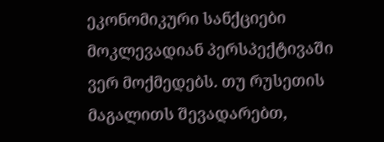ეკონომიკური სანქციები მოკლევადიან პერსპექტივაში ვერ მოქმედებს. თუ რუსეთის მაგალითს შევადარებთ,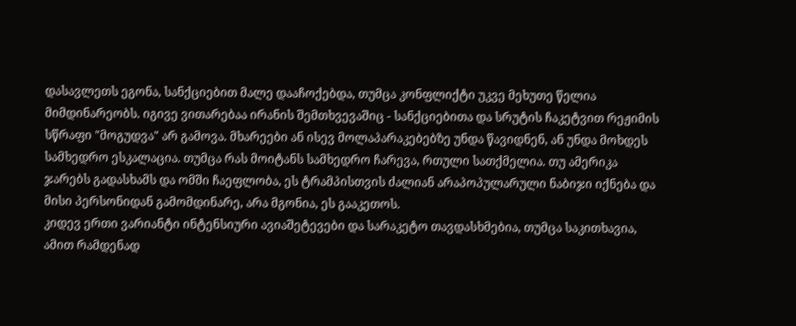დასავლეთს ეგონა, სანქციებით მალე დააჩოქებდა, თუმცა კონფლიქტი უკვე მეხუთე წელია მიმდინარეობს. იგივე ვითარებაა ირანის შემთხვევაშიც - სანქციებითა და სრუტის ჩაკეტვით რეჟიმის სწრაფი "მოგუდვა" არ გამოვა. მხარეები ან ისევ მოლაპარაკებებზე უნდა წავიდნენ, ან უნდა მოხდეს სამხედრო ესკალაცია. თუმცა რას მოიტანს სამხედრო ჩარევა, რთული სათქმელია. თუ ამერიკა ჯარებს გადასხამს და ომში ჩაეფლობა, ეს ტრამპისთვის ძალიან არაპოპულარული ნაბიჯი იქნება და მისი პერსონიდან გამომდინარე, არა მგონია, ეს გააკეთოს.
კიდევ ერთი ვარიანტი ინტენსიური ავიაშეტევები და სარაკეტო თავდასხმებია, თუმცა საკითხავია, ამით რამდენად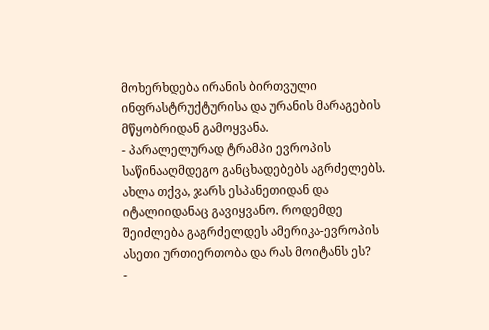მოხერხდება ირანის ბირთვული ინფრასტრუქტურისა და ურანის მარაგების მწყობრიდან გამოყვანა.
- პარალელურად ტრამპი ევროპის საწინააღმდეგო განცხადებებს აგრძელებს. ახლა თქვა, ჯარს ესპანეთიდან და იტალიიდანაც გავიყვანო. როდემდე შეიძლება გაგრძელდეს ამერიკა-ევროპის ასეთი ურთიერთობა და რას მოიტანს ეს?
-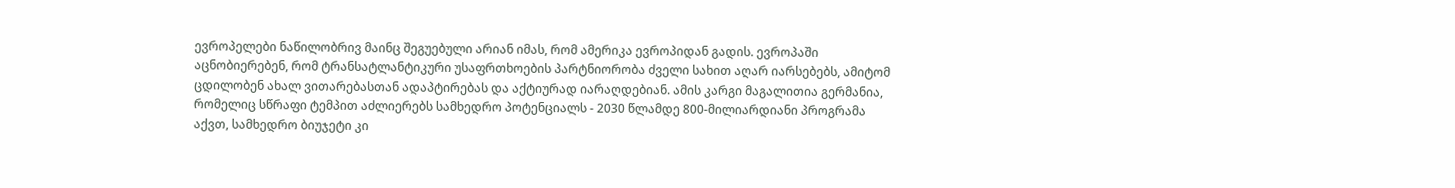ევროპელები ნაწილობრივ მაინც შეგუებული არიან იმას, რომ ამერიკა ევროპიდან გადის. ევროპაში აცნობიერებენ, რომ ტრანსატლანტიკური უსაფრთხოების პარტნიორობა ძველი სახით აღარ იარსებებს, ამიტომ ცდილობენ ახალ ვითარებასთან ადაპტირებას და აქტიურად იარაღდებიან. ამის კარგი მაგალითია გერმანია, რომელიც სწრაფი ტემპით აძლიერებს სამხედრო პოტენციალს - 2030 წლამდე 800-მილიარდიანი პროგრამა აქვთ, სამხედრო ბიუჯეტი კი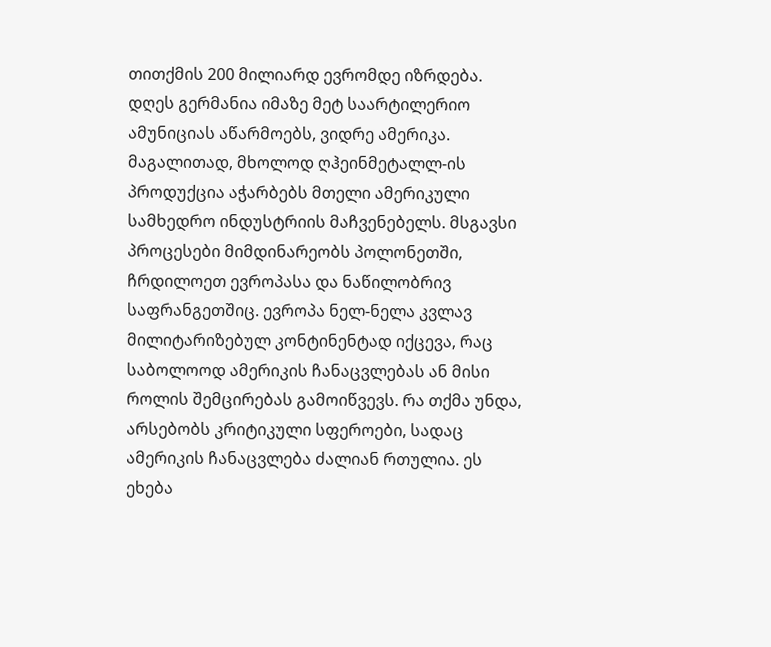თითქმის 200 მილიარდ ევრომდე იზრდება. დღეს გერმანია იმაზე მეტ საარტილერიო ამუნიციას აწარმოებს, ვიდრე ამერიკა. მაგალითად, მხოლოდ ღჰეინმეტალლ-ის პროდუქცია აჭარბებს მთელი ამერიკული სამხედრო ინდუსტრიის მაჩვენებელს. მსგავსი პროცესები მიმდინარეობს პოლონეთში, ჩრდილოეთ ევროპასა და ნაწილობრივ საფრანგეთშიც. ევროპა ნელ-ნელა კვლავ მილიტარიზებულ კონტინენტად იქცევა, რაც საბოლოოდ ამერიკის ჩანაცვლებას ან მისი როლის შემცირებას გამოიწვევს. რა თქმა უნდა, არსებობს კრიტიკული სფეროები, სადაც ამერიკის ჩანაცვლება ძალიან რთულია. ეს ეხება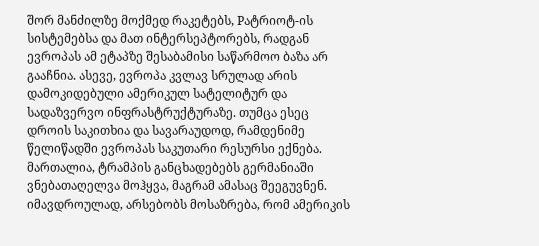შორ მანძილზე მოქმედ რაკეტებს, Pატრიოტ-ის სისტემებსა და მათ ინტერსეპტორებს, რადგან ევროპას ამ ეტაპზე შესაბამისი საწარმოო ბაზა არ გააჩნია. ასევე, ევროპა კვლავ სრულად არის დამოკიდებული ამერიკულ სატელიტურ და სადაზვერვო ინფრასტრუქტურაზე. თუმცა ესეც დროის საკითხია და სავარაუდოდ, რამდენიმე წელიწადში ევროპას საკუთარი რესურსი ექნება.
მართალია, ტრამპის განცხადებებს გერმანიაში ვნებათაღელვა მოჰყვა, მაგრამ ამასაც შეეგუვნენ. იმავდროულად, არსებობს მოსაზრება, რომ ამერიკის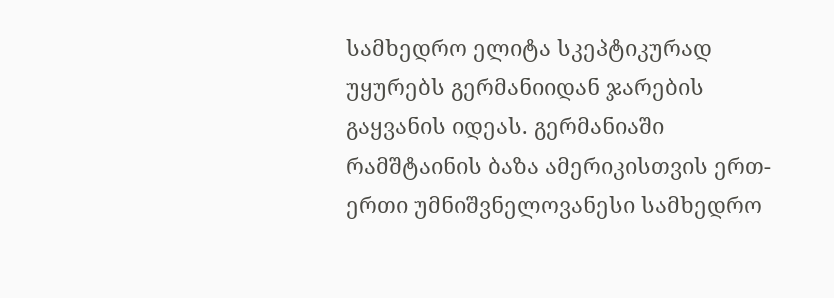სამხედრო ელიტა სკეპტიკურად უყურებს გერმანიიდან ჯარების გაყვანის იდეას. გერმანიაში რამშტაინის ბაზა ამერიკისთვის ერთ-ერთი უმნიშვნელოვანესი სამხედრო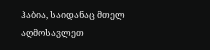ჰაბია, საიდანაც მთელ აღმოსავლეთ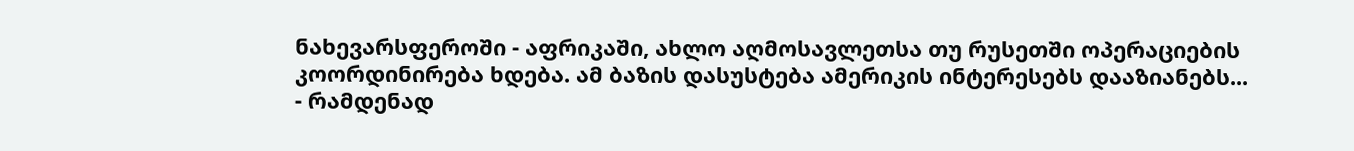ნახევარსფეროში - აფრიკაში, ახლო აღმოსავლეთსა თუ რუსეთში ოპერაციების კოორდინირება ხდება. ამ ბაზის დასუსტება ამერიკის ინტერესებს დააზიანებს...
- რამდენად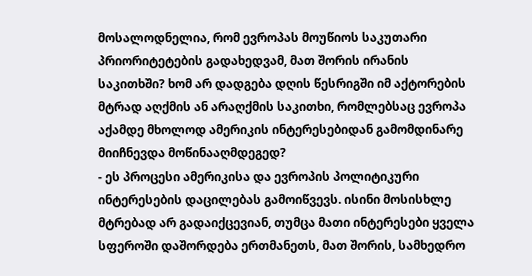მოსალოდნელია, რომ ევროპას მოუწიოს საკუთარი პრიორიტეტების გადახედვამ, მათ შორის ირანის საკითხში? ხომ არ დადგება დღის წესრიგში იმ აქტორების მტრად აღქმის ან არაღქმის საკითხი, რომლებსაც ევროპა აქამდე მხოლოდ ამერიკის ინტერესებიდან გამომდინარე მიიჩნევდა მოწინააღმდეგედ?
- ეს პროცესი ამერიკისა და ევროპის პოლიტიკური ინტერესების დაცილებას გამოიწვევს. ისინი მოსისხლე მტრებად არ გადაიქცევიან, თუმცა მათი ინტერესები ყველა სფეროში დაშორდება ერთმანეთს, მათ შორის, სამხედრო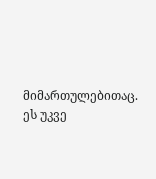მიმართულებითაც. ეს უკვე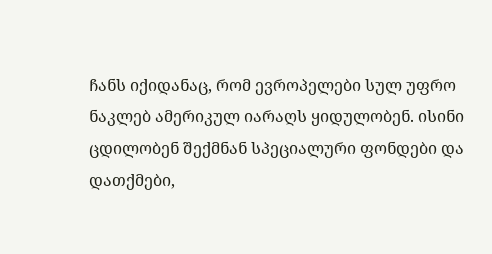ჩანს იქიდანაც, რომ ევროპელები სულ უფრო ნაკლებ ამერიკულ იარაღს ყიდულობენ. ისინი ცდილობენ შექმნან სპეციალური ფონდები და დათქმები,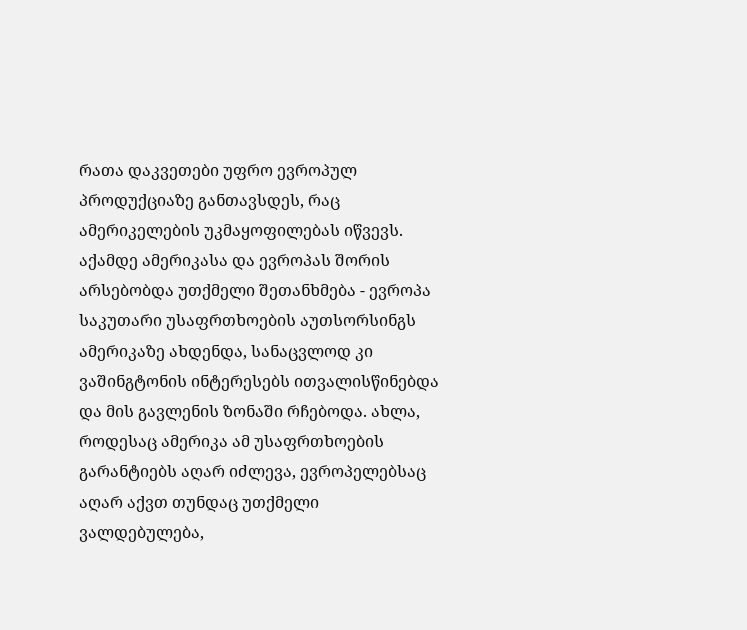რათა დაკვეთები უფრო ევროპულ პროდუქციაზე განთავსდეს, რაც ამერიკელების უკმაყოფილებას იწვევს.
აქამდე ამერიკასა და ევროპას შორის არსებობდა უთქმელი შეთანხმება - ევროპა საკუთარი უსაფრთხოების აუთსორსინგს ამერიკაზე ახდენდა, სანაცვლოდ კი ვაშინგტონის ინტერესებს ითვალისწინებდა და მის გავლენის ზონაში რჩებოდა. ახლა, როდესაც ამერიკა ამ უსაფრთხოების გარანტიებს აღარ იძლევა, ევროპელებსაც აღარ აქვთ თუნდაც უთქმელი ვალდებულება,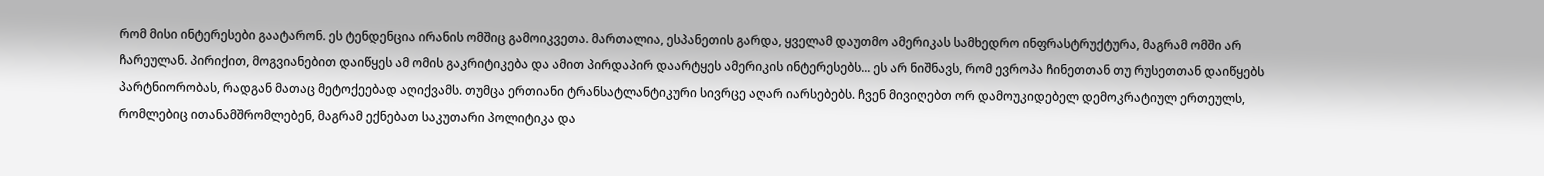რომ მისი ინტერესები გაატარონ. ეს ტენდენცია ირანის ომშიც გამოიკვეთა. მართალია, ესპანეთის გარდა, ყველამ დაუთმო ამერიკას სამხედრო ინფრასტრუქტურა, მაგრამ ომში არ ჩარეულან. პირიქით, მოგვიანებით დაიწყეს ამ ომის გაკრიტიკება და ამით პირდაპირ დაარტყეს ამერიკის ინტერესებს... ეს არ ნიშნავს, რომ ევროპა ჩინეთთან თუ რუსეთთან დაიწყებს პარტნიორობას, რადგან მათაც მეტოქეებად აღიქვამს. თუმცა ერთიანი ტრანსატლანტიკური სივრცე აღარ იარსებებს. ჩვენ მივიღებთ ორ დამოუკიდებელ დემოკრატიულ ერთეულს, რომლებიც ითანამშრომლებენ, მაგრამ ექნებათ საკუთარი პოლიტიკა და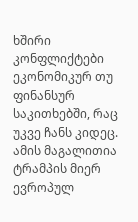ხშირი კონფლიქტები ეკონომიკურ თუ ფინანსურ საკითხებში, რაც უკვე ჩანს კიდეც. ამის მაგალითია ტრამპის მიერ ევროპულ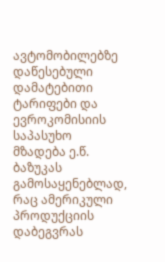ავტომობილებზე დაწესებული დამატებითი ტარიფები და ევროკომისიის საპასუხო მზადება ე.წ. ბაზუკას გამოსაყენებლად, რაც ამერიკული პროდუქციის დაბეგვრას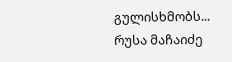გულისხმობს...
რუსა მაჩაიძე